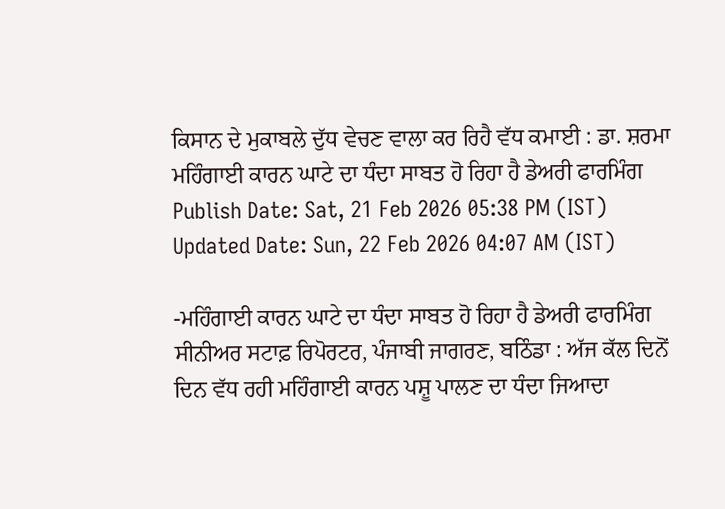ਕਿਸਾਨ ਦੇ ਮੁਕਾਬਲੇ ਦੁੱਧ ਵੇਚਣ ਵਾਲਾ ਕਰ ਰਿਹੈ ਵੱਧ ਕਮਾਈ : ਡਾ. ਸ਼ਰਮਾ
ਮਹਿੰਗਾਈ ਕਾਰਨ ਘਾਟੇ ਦਾ ਧੰਦਾ ਸਾਬਤ ਹੋ ਰਿਹਾ ਹੈ ਡੇਅਰੀ ਫਾਰਮਿੰਗ
Publish Date: Sat, 21 Feb 2026 05:38 PM (IST)
Updated Date: Sun, 22 Feb 2026 04:07 AM (IST)

-ਮਹਿੰਗਾਈ ਕਾਰਨ ਘਾਟੇ ਦਾ ਧੰਦਾ ਸਾਬਤ ਹੋ ਰਿਹਾ ਹੈ ਡੇਅਰੀ ਫਾਰਮਿੰਗ ਸੀਨੀਅਰ ਸਟਾਫ਼ ਰਿਪੋਰਟਰ, ਪੰਜਾਬੀ ਜਾਗਰਣ, ਬਠਿੰਡਾ : ਅੱਜ ਕੱਲ ਦਿਨੋਂ ਦਿਨ ਵੱਧ ਰਹੀ ਮਹਿੰਗਾਈ ਕਾਰਨ ਪਸ਼ੂ ਪਾਲਣ ਦਾ ਧੰਦਾ ਜਿਆਦਾ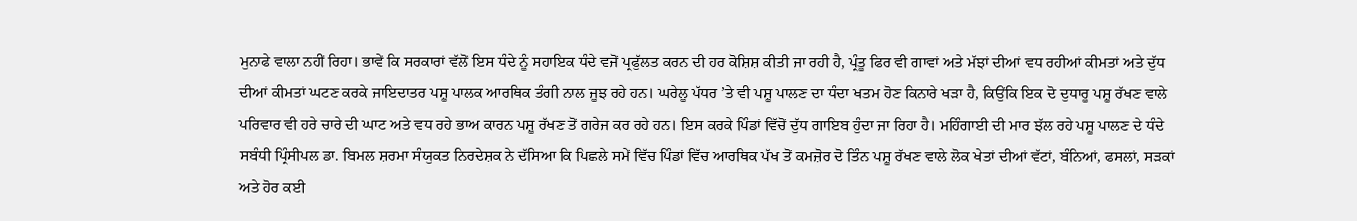ਮੁਨਾਫੇ ਵਾਲਾ ਨਹੀਂ ਰਿਹਾ। ਭਾਵੇਂ ਕਿ ਸਰਕਾਰਾਂ ਵੱਲੋਂ ਇਸ ਧੰਦੇ ਨੂੰ ਸਹਾਇਕ ਧੰਦੇ ਵਜੋਂ ਪ੍ਰਫੁੱਲਤ ਕਰਨ ਦੀ ਹਰ ਕੋਸ਼ਿਸ਼ ਕੀਤੀ ਜਾ ਰਹੀ ਹੈ, ਪ੍ਰੰਤੂ ਫਿਰ ਵੀ ਗਾਵਾਂ ਅਤੇ ਮੱਝਾਂ ਦੀਆਂ ਵਧ ਰਹੀਆਂ ਕੀਮਤਾਂ ਅਤੇ ਦੁੱਧ ਦੀਆਂ ਕੀਮਤਾਂ ਘਟਣ ਕਰਕੇ ਜਾਇਦਾਤਰ ਪਸ਼ੂ ਪਾਲਕ ਆਰਥਿਕ ਤੰਗੀ ਨਾਲ ਜੂਝ ਰਹੇ ਹਨ। ਘਰੇਲੂ ਪੱਧਰ ’ਤੇ ਵੀ ਪਸ਼ੂ ਪਾਲਣ ਦਾ ਧੰਦਾ ਖਤਮ ਹੋਣ ਕਿਨਾਰੇ ਖੜਾ ਹੈ, ਕਿਉਂਕਿ ਇਕ ਦੋ ਦੁਧਾਰੂ ਪਸ਼ੂ ਰੱਖਣ ਵਾਲੇ ਪਰਿਵਾਰ ਵੀ ਹਰੇ ਚਾਰੇ ਦੀ ਘਾਟ ਅਤੇ ਵਧ ਰਹੇ ਭਾਅ ਕਾਰਨ ਪਸ਼ੂ ਰੱਖਣ ਤੋਂ ਗਰੇਜ ਕਰ ਰਹੇ ਹਨ। ਇਸ ਕਰਕੇ ਪਿੰਡਾਂ ਵਿੱਚੋਂ ਦੁੱਧ ਗਾਇਬ ਹੁੰਦਾ ਜਾ ਰਿਹਾ ਹੈ। ਮਹਿੰਗਾਈ ਦੀ ਮਾਰ ਝੱਲ ਰਹੇ ਪਸ਼ੂ ਪਾਲਣ ਦੇ ਧੰਦੇ ਸਬੰਧੀ ਪ੍ਰਿੰਸੀਪਲ ਡਾ. ਬਿਮਲ ਸ਼ਰਮਾ ਸੰਯੁਕਤ ਨਿਰਦੇਸ਼ਕ ਨੇ ਦੱਸਿਆ ਕਿ ਪਿਛਲੇ ਸਮੇਂ ਵਿੱਚ ਪਿੰਡਾਂ ਵਿੱਚ ਆਰਥਿਕ ਪੱਖ ਤੋਂ ਕਮਜ਼ੋਰ ਦੋ ਤਿੰਨ ਪਸ਼ੂ ਰੱਖਣ ਵਾਲੇ ਲੋਕ ਖੇਤਾਂ ਦੀਆਂ ਵੱਟਾਂ, ਬੰਨਿਆਂ, ਫਸਲਾਂ, ਸੜਕਾਂ ਅਤੇ ਹੋਰ ਕਈ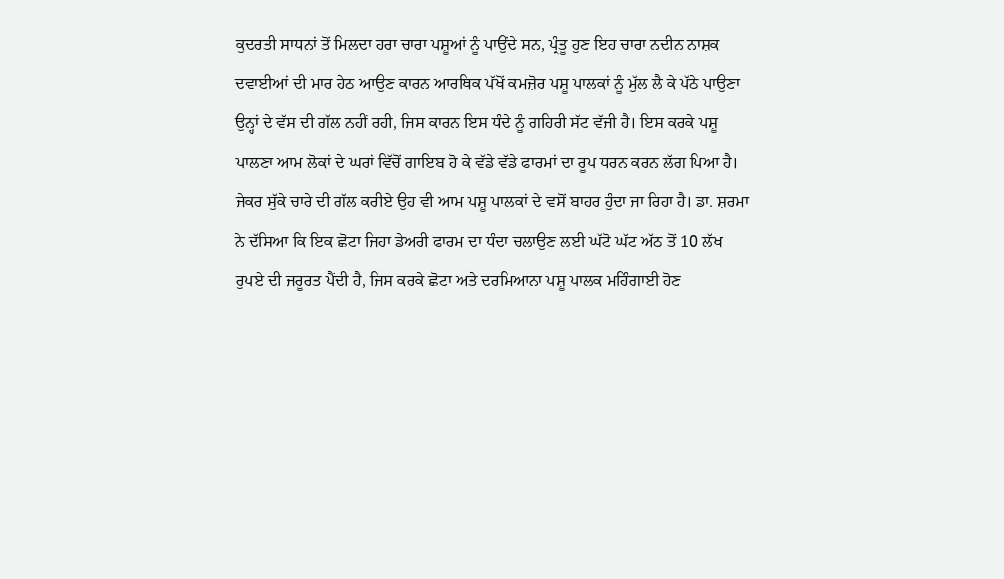ਕੁਦਰਤੀ ਸਾਧਨਾਂ ਤੋਂ ਮਿਲਦਾ ਹਰਾ ਚਾਰਾ ਪਸ਼ੂਆਂ ਨੂੰ ਪਾਉਂਦੇ ਸਨ, ਪ੍ਰੰਤੂ ਹੁਣ ਇਹ ਚਾਰਾ ਨਦੀਨ ਨਾਸ਼ਕ ਦਵਾਈਆਂ ਦੀ ਮਾਰ ਹੇਠ ਆਉਣ ਕਾਰਨ ਆਰਥਿਕ ਪੱਖੋਂ ਕਮਜ਼ੋਰ ਪਸ਼ੂ ਪਾਲਕਾਂ ਨੂੰ ਮੁੱਲ ਲੈ ਕੇ ਪੱਠੇ ਪਾਉਣਾ ਉਨ੍ਹਾਂ ਦੇ ਵੱਸ ਦੀ ਗੱਲ ਨਹੀਂ ਰਹੀ, ਜਿਸ ਕਾਰਨ ਇਸ ਧੰਦੇ ਨੂੰ ਗਹਿਰੀ ਸੱਟ ਵੱਜੀ ਹੈ। ਇਸ ਕਰਕੇ ਪਸ਼ੂ ਪਾਲਣਾ ਆਮ ਲੋਕਾਂ ਦੇ ਘਰਾਂ ਵਿੱਚੋਂ ਗਾਇਬ ਹੋ ਕੇ ਵੱਡੇ ਵੱਡੇ ਫਾਰਮਾਂ ਦਾ ਰੂਪ ਧਰਨ ਕਰਨ ਲੱਗ ਪਿਆ ਹੈ। ਜੇਕਰ ਸੁੱਕੇ ਚਾਰੇ ਦੀ ਗੱਲ ਕਰੀਏ ਉਹ ਵੀ ਆਮ ਪਸ਼ੂ ਪਾਲਕਾਂ ਦੇ ਵਸੋਂ ਬਾਹਰ ਹੁੰਦਾ ਜਾ ਰਿਹਾ ਹੈ। ਡਾ. ਸ਼ਰਮਾ ਨੇ ਦੱਸਿਆ ਕਿ ਇਕ ਛੋਟਾ ਜਿਹਾ ਡੇਅਰੀ ਫਾਰਮ ਦਾ ਧੰਦਾ ਚਲਾਉਣ ਲਈ ਘੱਟੋ ਘੱਟ ਅੱਠ ਤੋਂ 10 ਲੱਖ ਰੁਪਏ ਦੀ ਜਰੂਰਤ ਪੈਂਦੀ ਹੈ, ਜਿਸ ਕਰਕੇ ਛੋਟਾ ਅਤੇ ਦਰਮਿਆਨਾ ਪਸ਼ੂ ਪਾਲਕ ਮਹਿੰਗਾਈ ਹੋਣ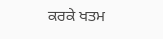ਕਰਕੇ ਖਤਮ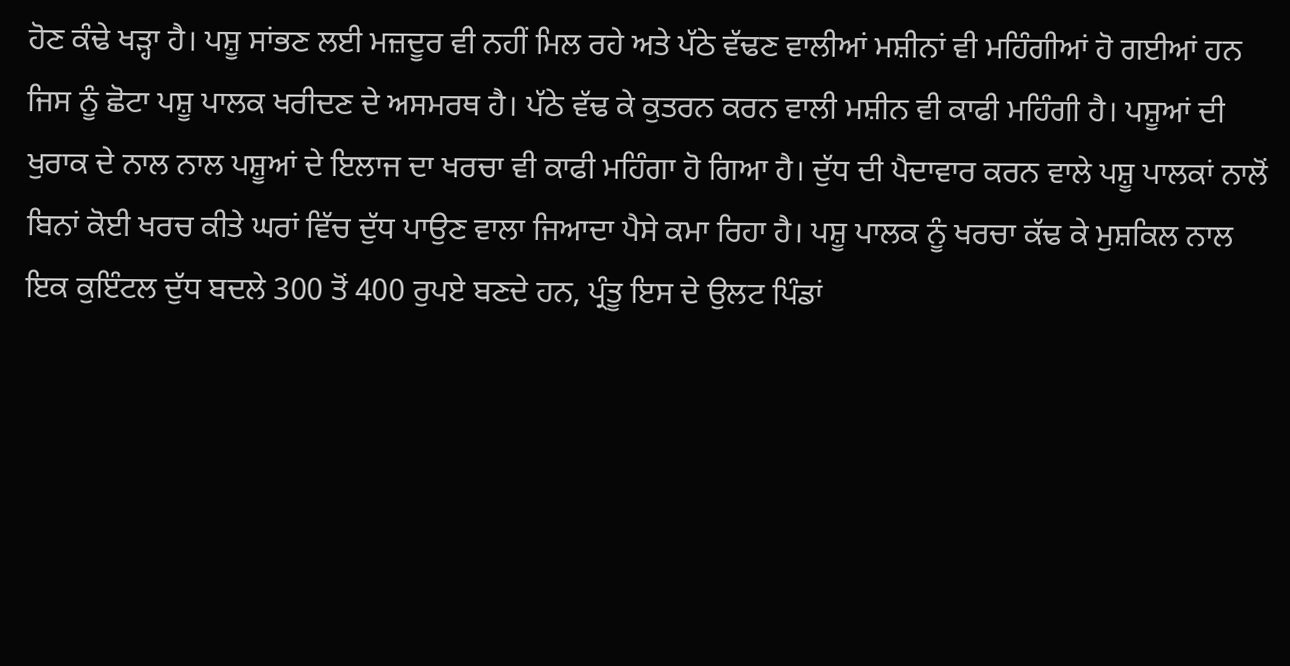ਹੋਣ ਕੰਢੇ ਖੜ੍ਹਾ ਹੈ। ਪਸ਼ੂ ਸਾਂਭਣ ਲਈ ਮਜ਼ਦੂਰ ਵੀ ਨਹੀਂ ਮਿਲ ਰਹੇ ਅਤੇ ਪੱਠੇ ਵੱਢਣ ਵਾਲੀਆਂ ਮਸ਼ੀਨਾਂ ਵੀ ਮਹਿੰਗੀਆਂ ਹੋ ਗਈਆਂ ਹਨ ਜਿਸ ਨੂੰ ਛੋਟਾ ਪਸ਼ੂ ਪਾਲਕ ਖਰੀਦਣ ਦੇ ਅਸਮਰਥ ਹੈ। ਪੱਠੇ ਵੱਢ ਕੇ ਕੁਤਰਨ ਕਰਨ ਵਾਲੀ ਮਸ਼ੀਨ ਵੀ ਕਾਫੀ ਮਹਿੰਗੀ ਹੈ। ਪਸ਼ੂਆਂ ਦੀ ਖੁਰਾਕ ਦੇ ਨਾਲ ਨਾਲ ਪਸ਼ੂਆਂ ਦੇ ਇਲਾਜ ਦਾ ਖਰਚਾ ਵੀ ਕਾਫੀ ਮਹਿੰਗਾ ਹੋ ਗਿਆ ਹੈ। ਦੁੱਧ ਦੀ ਪੈਦਾਵਾਰ ਕਰਨ ਵਾਲੇ ਪਸ਼ੂ ਪਾਲਕਾਂ ਨਾਲੋਂ ਬਿਨਾਂ ਕੋਈ ਖਰਚ ਕੀਤੇ ਘਰਾਂ ਵਿੱਚ ਦੁੱਧ ਪਾਉਣ ਵਾਲਾ ਜਿਆਦਾ ਪੈਸੇ ਕਮਾ ਰਿਹਾ ਹੈ। ਪਸ਼ੂ ਪਾਲਕ ਨੂੰ ਖਰਚਾ ਕੱਢ ਕੇ ਮੁਸ਼ਕਿਲ ਨਾਲ ਇਕ ਕੁਇੰਟਲ ਦੁੱਧ ਬਦਲੇ 300 ਤੋਂ 400 ਰੁਪਏ ਬਣਦੇ ਹਨ, ਪ੍ਰੰਤੂ ਇਸ ਦੇ ਉਲਟ ਪਿੰਡਾਂ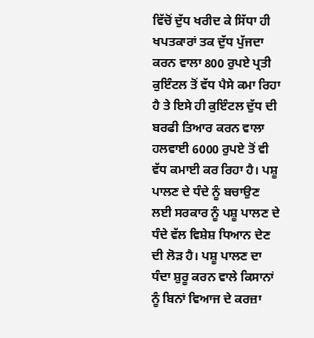ਵਿੱਚੋਂ ਦੁੱਧ ਖਰੀਦ ਕੇ ਸਿੱਧਾ ਹੀ ਖਪਤਕਾਰਾਂ ਤਕ ਦੁੱਧ ਪੁੱਜਦਾ ਕਰਨ ਵਾਲਾ 800 ਰੁਪਏ ਪ੍ਰਤੀ ਕੁਇੰਟਲ ਤੋਂ ਵੱਧ ਪੈਸੇ ਕਮਾ ਰਿਹਾ ਹੈ ਤੇ ਇਸੇ ਹੀ ਕੁਇੰਟਲ ਦੁੱਧ ਦੀ ਬਰਫੀ ਤਿਆਰ ਕਰਨ ਵਾਲਾ ਹਲਵਾਈ 6000 ਰੁਪਏ ਤੋਂ ਵੀ ਵੱਧ ਕਮਾਈ ਕਰ ਰਿਹਾ ਹੈ। ਪਸ਼ੂ ਪਾਲਣ ਦੇ ਧੰਦੇ ਨੂੰ ਬਚਾਉਣ ਲਈ ਸਰਕਾਰ ਨੂੰ ਪਸ਼ੂ ਪਾਲਣ ਦੇ ਧੰਦੇ ਵੱਲ ਵਿਸ਼ੇਸ਼ ਧਿਆਨ ਦੇਣ ਦੀ ਲੋੜ ਹੈ। ਪਸ਼ੂ ਪਾਲਣ ਦਾ ਧੰਦਾ ਸ਼ੁਰੂ ਕਰਨ ਵਾਲੇ ਕਿਸਾਨਾਂ ਨੂੰ ਬਿਨਾਂ ਵਿਆਜ ਦੇ ਕਰਜ਼ਾ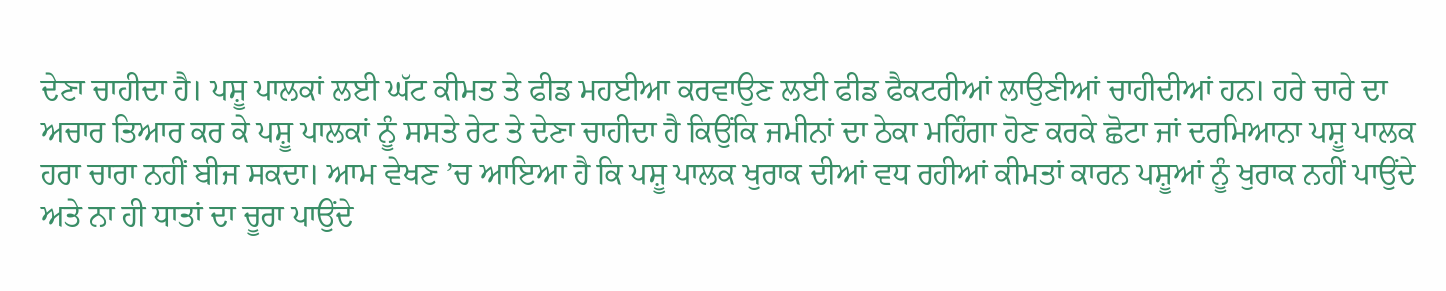ਦੇਣਾ ਚਾਹੀਦਾ ਹੈ। ਪਸ਼ੂ ਪਾਲਕਾਂ ਲਈ ਘੱਟ ਕੀਮਤ ਤੇ ਫੀਡ ਮਹਈਆ ਕਰਵਾਉਣ ਲਈ ਫੀਡ ਫੈਕਟਰੀਆਂ ਲਾਉਣੀਆਂ ਚਾਹੀਦੀਆਂ ਹਨ। ਹਰੇ ਚਾਰੇ ਦਾ ਅਚਾਰ ਤਿਆਰ ਕਰ ਕੇ ਪਸ਼ੂ ਪਾਲਕਾਂ ਨੂੰ ਸਸਤੇ ਰੇਟ ਤੇ ਦੇਣਾ ਚਾਹੀਦਾ ਹੈ ਕਿਉਂਕਿ ਜਮੀਨਾਂ ਦਾ ਠੇਕਾ ਮਹਿੰਗਾ ਹੋਣ ਕਰਕੇ ਛੋਟਾ ਜਾਂ ਦਰਮਿਆਨਾ ਪਸ਼ੂ ਪਾਲਕ ਹਰਾ ਚਾਰਾ ਨਹੀਂ ਬੀਜ ਸਕਦਾ। ਆਮ ਵੇਖਣ ’ਚ ਆਇਆ ਹੈ ਕਿ ਪਸ਼ੂ ਪਾਲਕ ਖੁਰਾਕ ਦੀਆਂ ਵਧ ਰਹੀਆਂ ਕੀਮਤਾਂ ਕਾਰਨ ਪਸ਼ੂਆਂ ਨੂੰ ਖੁਰਾਕ ਨਹੀਂ ਪਾਉਂਦੇ ਅਤੇ ਨਾ ਹੀ ਧਾਤਾਂ ਦਾ ਚੂਰਾ ਪਾਉਂਦੇ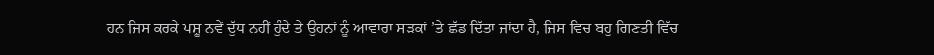ਹਨ ਜਿਸ ਕਰਕੇ ਪਸ਼ੂ ਨਵੇਂ ਦੁੱਧ ਨਹੀਂ ਹੁੰਦੇ ਤੇ ਉਹਨਾਂ ਨੂੰ ਆਵਾਰਾ ਸੜਕਾਂ ’ਤੇ ਛੱਡ ਦਿੱਤਾ ਜਾਂਦਾ ਹੈ, ਜਿਸ ਵਿਚ ਬਹੁ ਗਿਣਤੀ ਵਿੱਚ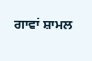ਗਾਵਾਂ ਸ਼ਾਮਲ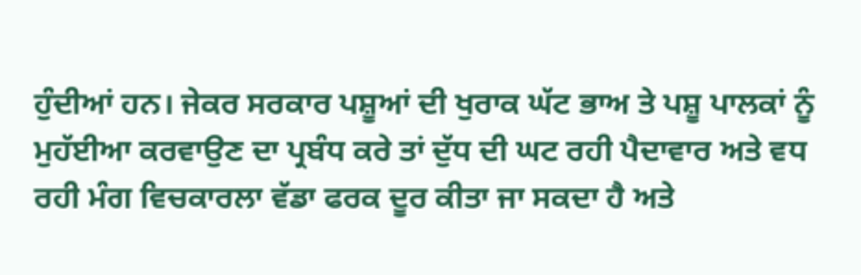ਹੁੰਦੀਆਂ ਹਨ। ਜੇਕਰ ਸਰਕਾਰ ਪਸ਼ੂਆਂ ਦੀ ਖੁਰਾਕ ਘੱਟ ਭਾਅ ਤੇ ਪਸ਼ੂ ਪਾਲਕਾਂ ਨੂੰ ਮੁਹੱਈਆ ਕਰਵਾਉਣ ਦਾ ਪ੍ਰਬੰਧ ਕਰੇ ਤਾਂ ਦੁੱਧ ਦੀ ਘਟ ਰਹੀ ਪੈਦਾਵਾਰ ਅਤੇ ਵਧ ਰਹੀ ਮੰਗ ਵਿਚਕਾਰਲਾ ਵੱਡਾ ਫਰਕ ਦੂਰ ਕੀਤਾ ਜਾ ਸਕਦਾ ਹੈ ਅਤੇ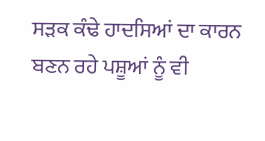ਸੜਕ ਕੰਢੇ ਹਾਦਸਿਆਂ ਦਾ ਕਾਰਨ ਬਣਨ ਰਹੇ ਪਸ਼ੂਆਂ ਨੂੰ ਵੀ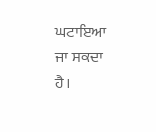ਘਟਾਇਆ ਜਾ ਸਕਦਾ ਹੈ।